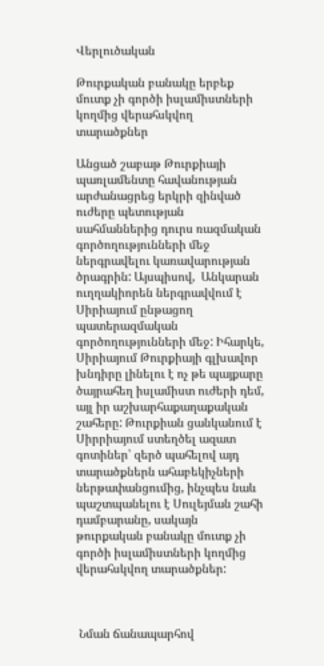Վերլուծական

Թուրքական բանակը երբեք մուտք չի գործի իսլամիստների կողմից վերահսկվող տարածքներ

Անցած շաբաթ Թուրքիայի  պառլամենտը հավանության արժանացրեց երկրի զինված ուժերը պետության սահմաններից դուրս ռազմական գործողությունների մեջ ներգրավելու կառավարության ծրագրին: Այսպիսով,  Անկարան ուղղակիորեն ներգրավվում է Սիրիայում ընթացող պատերազմական գործողությունների մեջ: Իհարկե,  Սիրիայում Թուրքիայի գլխավոր խնդիրը լինելու է ոչ թե պայքարը ծայրահեղ իսլամիստ ուժերի դեմ, այլ իր աշխարհաքաղաքական շահերը: Թուրքիան ցանկանում է Սիրրիայում ստեղծել ազատ գոտիներ՝ զերծ պահելով այդ տարածքներն ահաբեկիչների ներթափանցումից, ինչպես նաև պաշտպանելու է Սուլեյման շահի դամբարանը, սակայն թուրքական բանակը մուտք չի գործի իսլամիստների կողմից վերահսկվող տարածքներ:



 Նման ճանապարհով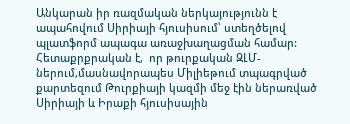Անկարան իր ռազմական ներկայությունն է ապահովում Սիրիայի հյուսիսում՝ ստեղծելով պլատֆորմ ապագա առաջխաղացման համար: Հետաքրքրական է,  որ թուրքական ԶԼՄ-ներում,մասնավորապես Միլիեթում տպագրված քարտեզում Թուրքիայի կազմի մեջ էին ներառված Սիրիայի և Իրաքի հյուսիսային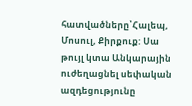հատվածները՝Հալեպ, Մոսուլ, Քիրքուք: Սա թույլ կտա Անկարային  ուժեղացնել սեփական ազդեցությունը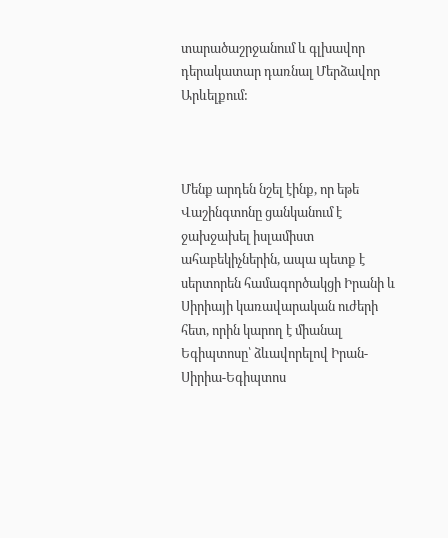տարածաշրջանում և գլխավոր դերակատար դառնալ Մերձավոր Արևելքում:



Մենք արդեն նշել էինք, որ եթե Վաշինգտոնը ցանկանում է ջախջախել իսլամիստ ահաբեկիչներին, ապա պետք է սերտորեն համագործակցի Իրանի և Սիրիայի կառավարական ուժերի հետ, որին կարող է միանալ Եգիպտոսը՝ ձևավորելով Իրան-Սիրիա-Եգիպտոս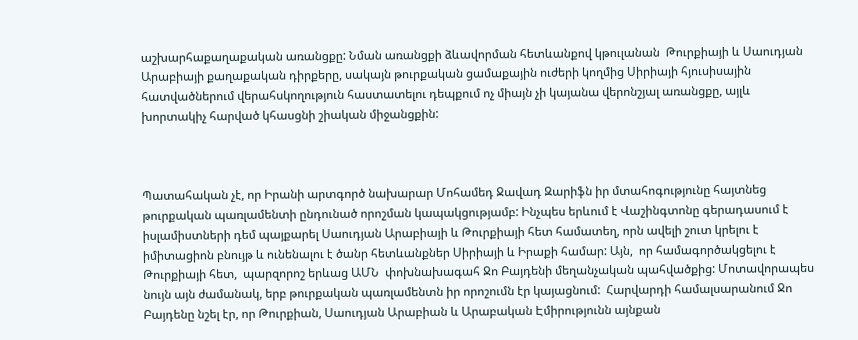աշխարհաքաղաքական առանցքը: Նման առանցքի ձևավորման հետևանքով կթուլանան  Թուրքիայի և Սաուդյան Արաբիայի քաղաքական դիրքերը, սակայն թուրքական ցամաքային ուժերի կողմից Սիրիայի հյուսիսային հատվածներում վերահսկողություն հաստատելու դեպքում ոչ միայն չի կայանա վերոնշյալ առանցքը, այլև  խորտակիչ հարված կհասցնի շիական միջանցքին:



Պատահական չէ, որ Իրանի արտգործ նախարար Մոհամեդ Ջավադ Զարիֆն իր մտահոգությունը հայտնեց թուրքական պառլամենտի ընդունած որոշման կապակցությամբ: Ինչպես երևում է Վաշինգտոնը գերադասում է իսլամիստների դեմ պայքարել Սաուդյան Արաբիայի և Թուրքիայի հետ համատեղ, որն ավելի շուտ կրելու է իմիտացիոն բնույթ և ունենալու է ծանր հետևանքներ Սիրիայի և Իրաքի համար: Այն,  որ համագործակցելու է Թուրքիայի հետ,  պարզորոշ երևաց ԱՄՆ  փոխնախագահ Ջո Բայդենի մեղանչական պահվածքից: Մոտավորապես նույն այն ժամանակ, երբ թուրքական պառլամենտն իր որոշումն էր կայացնում:  Հարվարդի համալսարանում Ջո Բայդենը նշել էր, որ Թուրքիան, Սաուդյան Արաբիան և Արաբական Էմիրությունն այնքան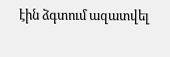էին ձգտում ազատվել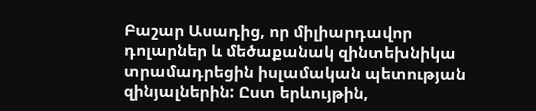Բաշար Ասադից, որ միլիարդավոր դոլարներ և մեծաքանակ զինտեխնիկա տրամադրեցին իսլամական պետության զինյալներին: Ըստ երևույթին,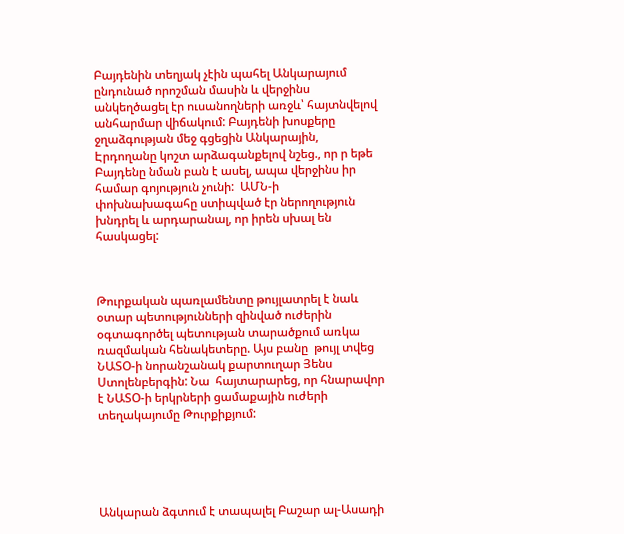Բայդենին տեղյակ չէին պահել Անկարայում ընդունած որոշման մասին և վերջինս անկեղծացել էր ուսանողների առջև՝ հայտնվելով անհարմար վիճակում: Բայդենի խոսքերը ջղաձգության մեջ գցեցին Անկարային, Էրդողանը կոշտ արձագանքելով նշեց., որ ր եթե Բայդենը նման բան է ասել, ապա վերջինս իր համար գոյություն չունի:  ԱՄՆ-ի փոխնախագահը ստիպված էր ներողություն խնդրել և արդարանալ, որ իրեն սխալ են հասկացել:



Թուրքական պառլամենտը թույլատրել է նաև օտար պետությունների զինված ուժերին օգտագործել պետության տարածքում առկա ռազմական հենակետերը. Այս բանը  թույլ տվեց ՆԱՏՕ-ի նորանշանակ քարտուղար Յենս Ստոլենբերգին: Նա  հայտարարեց, որ հնարավոր է ՆԱՏՕ-ի երկրների ցամաքային ուժերի տեղակայումը Թուրքիքյում:





Անկարան ձգտում է տապալել Բաշար ալ-Ասադի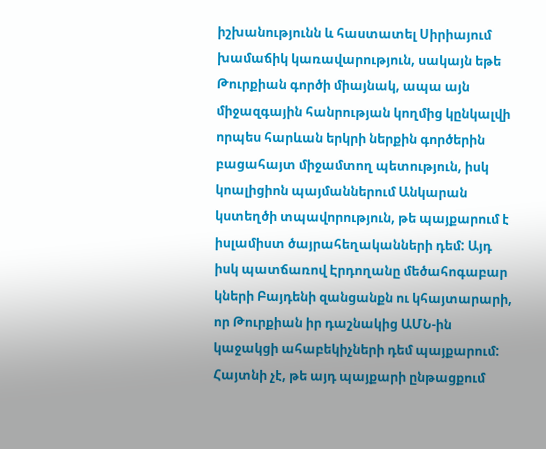իշխանությունն և հաստատել Սիրիայում խամաճիկ կառավարություն, սակայն եթե Թուրքիան գործի միայնակ, ապա այն միջազգային հանրության կողմից կընկալվի որպես հարևան երկրի ներքին գործերին բացահայտ միջամտող պետություն, իսկ կոալիցիոն պայմաններում Անկարան կստեղծի տպավորություն, թե պայքարում է իսլամիստ ծայրահեղականների դեմ: Այդ իսկ պատճառով Էրդողանը մեծահոգաբար կների Բայդենի զանցանքն ու կհայտարարի, որ Թուրքիան իր դաշնակից ԱՄՆ-ին կաջակցի ահաբեկիչների դեմ պայքարում: Հայտնի չէ, թե այդ պայքարի ընթացքում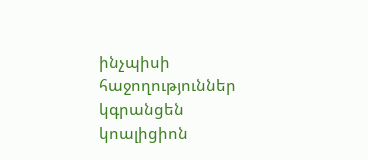ինչպիսի հաջողություններ կգրանցեն կոալիցիոն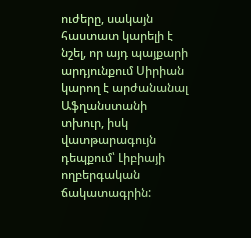ուժերը, սակայն հաստատ կարելի է նշել, որ այդ պայքարի արդյունքում Սիրիան կարող է արժանանալ Աֆղանստանի տխուր, իսկ վատթարագույն դեպքում՝ Լիբիայի ողբերգական ճակատագրին: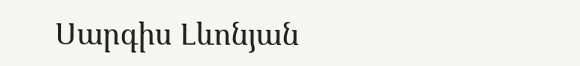Սարգիս Լևոնյան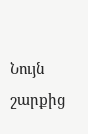Նույն շարքից